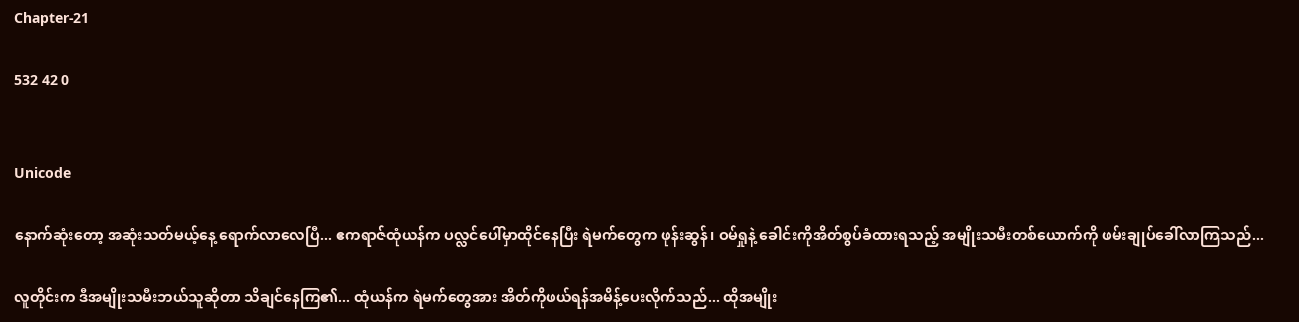Chapter-21

532 42 0


Unicode

နောက်ဆုံးတော့ အဆုံးသတ်မယ့်နေ့ ရောက်လာလေပြီ... ဧကရာဇ်ထုံယန်က ပလ္လင်ပေါ်မှာထိုင်နေပြီး ရဲမက်တွေက ဖုန်းဆွန်၊ ဝမ်ရှုနဲ့ ခေါင်းကိုအိတ်စွပ်ခံထားရသည့် အမျိုးသမီးတစ်ယောက်ကို ဖမ်းချုပ်ခေါ်လာကြသည်...

လူတိုင်းက ဒီအမျိုးသမီးဘယ်သူဆိုတာ သိချင်နေကြ၏... ထုံယန်က ရဲမက်တွေအား အိတ်ကိုဖယ်ရန်အမိန့်ပေးလိုက်သည်... ထိုအမျိုး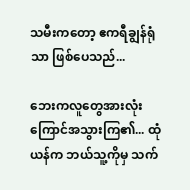သမီးကတော့ ဧကရီချွန်ရုံသာ ဖြစ်ပေသည်...

ဘေးကလူတွေအားလုံး ကြောင်အသွားကြ၏... ထုံယန်က ဘယ်သူ့ကိုမှ သက်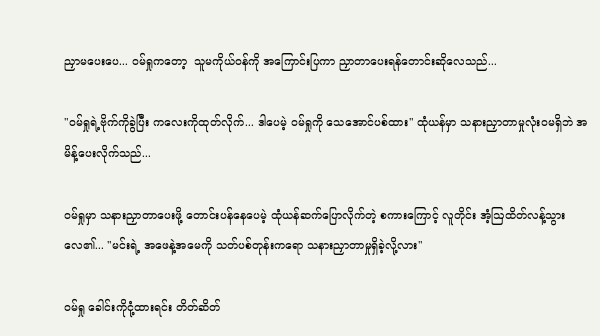ညှာမပေးပေ... ဝမ်ရှုကတော့  သူမကိုယ်ဝန်ကို အကြောင်းပြကာ ညှာတာပေးရန်တောင်းဆိုလေသည်...

"ဝမ်ရှုရဲ့ဗိုက်ကိုခွဲပြီး ကလေးကိုထုတ်လိုက်... ဒါပေမဲ့ ဝမ်ရှုကို သေအောင်ပစ်ထား" ထုံယန်မှာ သနားညှာတာမှုလုံးဝမရှိဘဲ အမိန့်ပေးလိုက်သည်...

ဝမ်ရှုမှာ သနားညှာတာပေးဖို့ တောင်းပန်နေပေမဲ့ ထုံယန်ဆက်ပြောလိုက်တဲ့ စကားကြောင့် လူတိုင်း အံ့ဩထိတ်လန့်သွားလေ၏... "မင်းရဲ့ အဖေနဲ့အမေကို သတ်ပစ်တုန်းကရော သနားညှာတာမှုရှိခဲ့လို့လား"

ဝမ်ရှု ခေါင်းကိုငုံ့ထားရင်း တိတ်ဆိတ်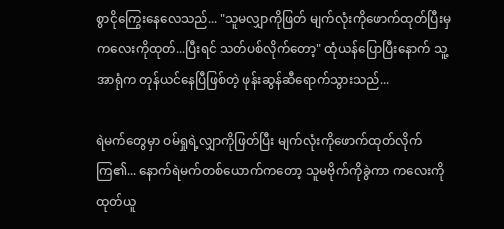စွာငိုကြွေးနေလေသည်... "သူမလျှာကိုဖြတ် မျက်လုံးကိုဖောက်ထုတ်ပြီးမှ ကလေးကိုထုတ်...ပြီးရင် သတ်ပစ်လိုက်တော့" ထုံယန်ပြောပြီးနောက် သူ့အာရုံက တုန်ယင်နေပြီဖြစ်တဲ့ ဖုန်းဆွန်ဆီရောက်သွားသည်...

ရဲမက်တွေမှာ ဝမ်ရှုရဲ့လျှာကိုဖြတ်ပြီး မျက်လုံးကိုဖောက်ထုတ်လိုက်ကြ၏... နောက်ရဲမက်တစ်ယောက်ကတော့ သူမဗိုက်ကိုခွဲကာ ကလေးကို ထုတ်ယူ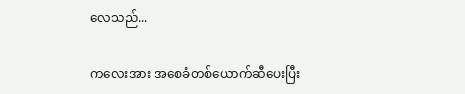လေသည်...

ကလေးအား အစေခံတစ်ယောက်ဆီပေးပြီး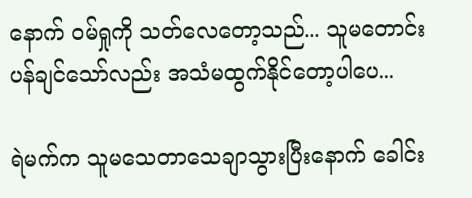နောက် ဝမ်ရှုကို သတ်လေတော့သည်... သူမတောင်းပန်ချင်သော်လည်း အသံမထွက်နိုင်တော့ပါပေ...

ရဲမက်က သူမသေတာသေချာသွားပြီးနောက် ခေါင်း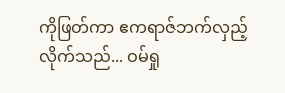ကိုဖြတ်ကာ ဧကရာဇ်ဘက်လှည့်လိုက်သည်... ဝမ်ရှု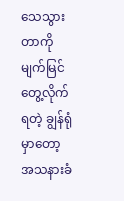သေသွားတာကို မျက်မြင်တွေ့လိုက်ရတဲ့ ချွန်ရုံမှာတော့ အသနားခံ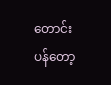တောင်းပန်တော့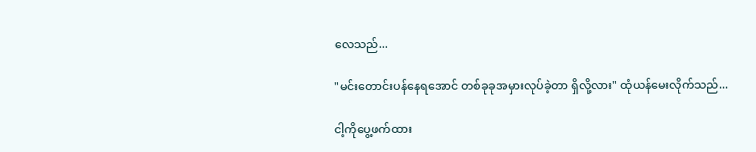လေသည်...

"မင်းတောင်းပန်နေရအောင် တစ်ခုခုအမှားလုပ်ခဲ့တာ ရှိလို့လား" ထုံယန်မေးလိုက်သည်...

ငါ့ကိုပွေ့ဖက်ထား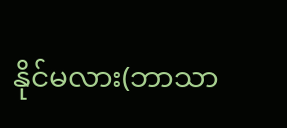နိုင်မလား(ဘာသာ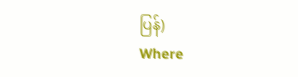ပြန်)                          Where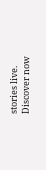stories live. Discover now